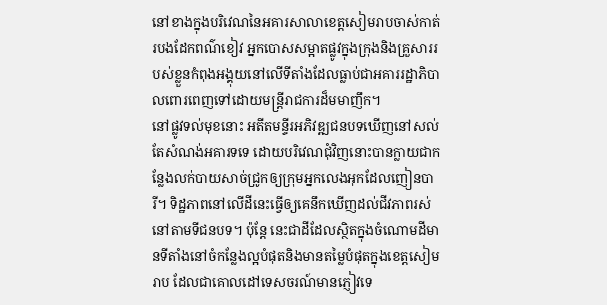នៅខាងក្នុងបរិវេណនៃអគារសាលាខេត្តសៀមរាបចាស់កាត់របងដែកពណ៌ខៀវ អ្នកបោសសម្អាតផ្លូវក្នុងក្រុងនិងគ្រួសាររបស់ខ្លួនកំពុងអង្គុយនៅលើទីតាំងដែលធ្លាប់ជាអគាររដ្ឋាភិបាលពោរពេញទៅដោយមន្ត្រីរាជការដ៏មមាញឹក។
នៅផ្លូវទល់មុខនោះ អតីតមន្ទីរអភិវឌ្ឍជនបទឃើញនៅសល់តែសំណង់អគារទទេ ដោយបរិវេណជុំវិញនោះបានក្លាយជាកន្លែងលក់បាយសាច់ជ្រូកឲ្យក្រុមអ្នកលេងអុកដែលញៀនបារី។ ទិដ្ឋភាពនៅលើដីនេះធ្វើឲ្យគេនឹកឃើញដល់ជីវភាពរស់នៅតាមទីជនបទ។ ប៉ុន្តែ នេះជាដីដែលស្ថិតក្នុងចំណោមដីមានទីតាំងនៅចំកន្លែងល្អបំផុតនិងមានតម្លៃបំផុតក្នុងខេត្តសៀមរាប ដែលជាគោលដៅទេសចរណ៍មានភ្ញៀវទេ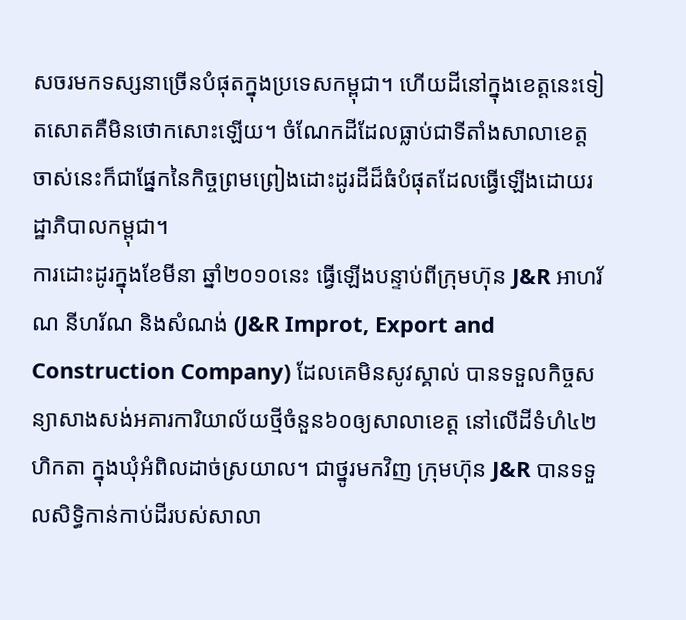សចរមកទស្សនាច្រើនបំផុតក្នុងប្រទេសកម្ពុជា។ ហើយដីនៅក្នុងខេត្តនេះទៀតសោតគឺមិនថោកសោះឡើយ។ ចំណែកដីដែលធ្លាប់ជាទីតាំងសាលាខេត្តចាស់នេះក៏ជាផ្នែកនៃកិច្ចព្រមព្រៀងដោះដូរដីដ៏ធំបំផុតដែលធ្វើឡើងដោយរដ្ឋាភិបាលកម្ពុជា។
ការដោះដូរក្នុងខែមីនា ឆ្នាំ២០១០នេះ ធ្វើឡើងបន្ទាប់ពីក្រុមហ៊ុន J&R អាហរ័ណ នីហរ័ណ និងសំណង់ (J&R Improt, Export and Construction Company) ដែលគេមិនសូវស្គាល់ បានទទួលកិច្ចសន្យាសាងសង់អគារការិយាល័យថ្មីចំនួន៦០ឲ្យសាលាខេត្ត នៅលើដីទំហំ៤២ហិកតា ក្នុងឃុំអំពិលដាច់ស្រយាល។ ជាថ្នូរមកវិញ ក្រុមហ៊ុន J&R បានទទួលសិទ្ធិកាន់កាប់ដីរបស់សាលា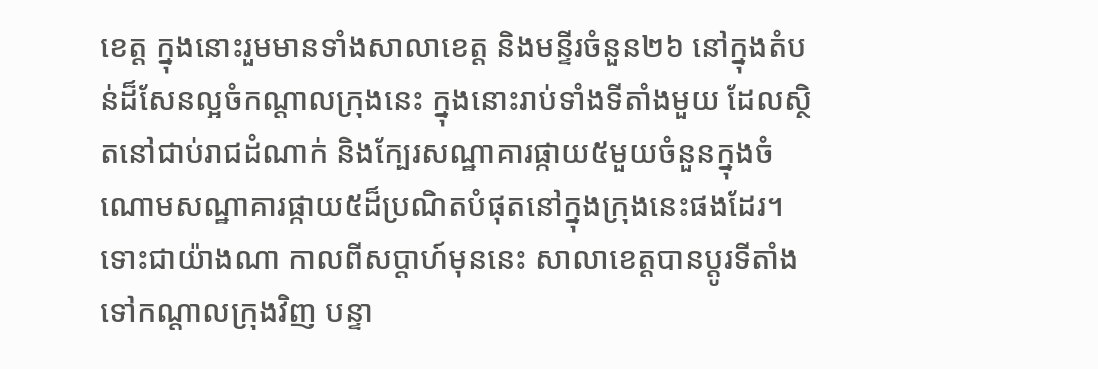ខេត្ត ក្នុងនោះរួមមានទាំងសាលាខេត្ត និងមន្ទីរចំនួន២៦ នៅក្នុងតំបន់ដ៏សែនល្អចំកណ្តាលក្រុងនេះ ក្នុងនោះរាប់ទាំងទីតាំងមួយ ដែលស្ថិតនៅជាប់រាជដំណាក់ និងក្បែរសណ្ឋាគារផ្កាយ៥មួយចំនួនក្នុងចំណោមសណ្ឋាគារផ្កាយ៥ដ៏ប្រណិតបំផុតនៅក្នុងក្រុងនេះផងដែរ។
ទោះជាយ៉ាងណា កាលពីសប្តាហ៍មុននេះ សាលាខេត្តបានប្តូរទីតាំងទៅកណ្តាលក្រុងវិញ បន្ទា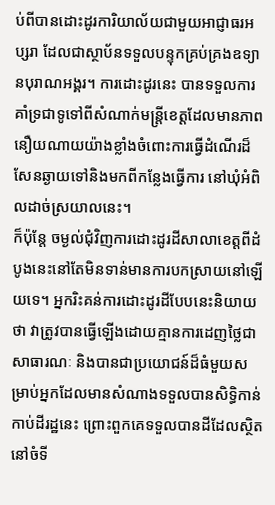ប់ពីបានដោះដូរការិយាល័យជាមួយអាជ្ញាធរអប្សរា ដែលជាស្ថាប័នទទួលបន្ទុកគ្រប់គ្រងឧទ្យានបុរាណអង្គរ។ ការដោះដូរនេះ បានទទួលការគាំទ្រជាទូទៅពីសំណាក់មន្ត្រីខេត្តដែលមានភាពនឿយណាយយ៉ាងខ្លាំងចំពោះការធ្វើដំណើរដ៏សែនឆ្ងាយទៅនិងមកពីកន្លែងធ្វើការ នៅឃំុអំពិលដាច់ស្រយាលនេះ។
ក៏ប៉ុន្តែ ចម្ងល់ជំុវិញការដោះដូរដីសាលាខេត្តពីដំបូងនេះនៅតែមិនទាន់មានការបកស្រាយនៅឡើយទេ។ អ្នករិះគន់ការដោះដូរដីបែបនេះនិយាយថា វាត្រូវបានធ្វើឡើងដោយគ្មានការដេញថ្លៃជាសាធារណៈ និងបានជាប្រយោជន៍ដ៏ធំមួយសម្រាប់អ្នកដែលមានសំណាងទទួលបានសិទ្ធិកាន់កាប់ដីរដ្ឋនេះ ព្រោះពួកគេទទួលបានដីដែលស្ថិតនៅចំទី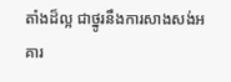តាំងដ៏ល្អ ជាថ្នូរនឹងការសាងសង់អគារ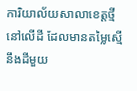ការិយាល័យសាលាខេត្តថ្មី នៅលើដី ដែលមានតម្លៃស្មើនឹងដីមួយ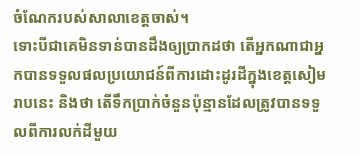ចំណែករបស់សាលាខេត្តចាស់។
ទោះបីជាគេមិនទាន់បានដឹងឲ្យប្រាកដថា តើអ្នកណាជាអ្នកបានទទួលផលប្រយោជន៍ពីការដោះដូរដីក្នុងខេត្តសៀមរាបនេះ និងថា តើទឹកប្រាក់ចំនួនប៉ុន្មានដែលត្រូវបានទទួលពីការលក់ដីមួយ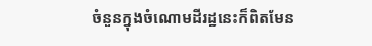ចំនួនក្នុងចំណោមដីរដ្ឋនេះក៏ពិតមែន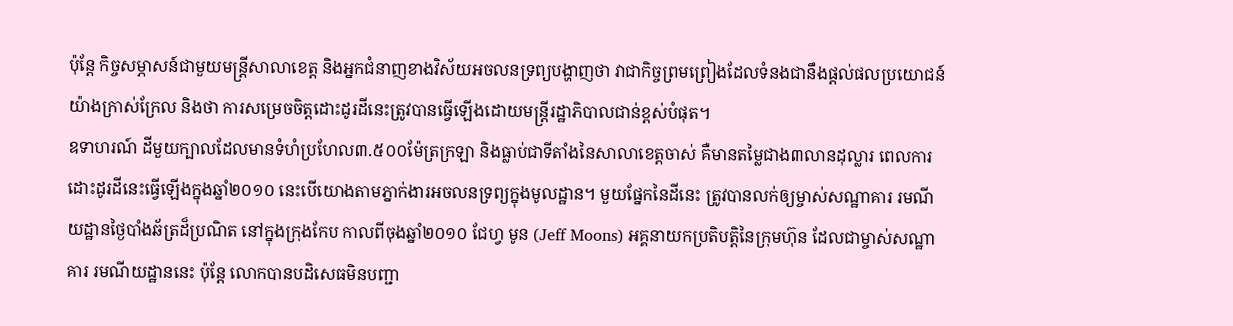ប៉ុន្តែ កិច្ចសម្ភាសន៍ជាមួយមន្ត្រីសាលាខេត្ត និងអ្នកជំនាញខាងវិស័យអចលនទ្រព្យបង្ហាញថា វាជាកិច្ចព្រមព្រៀងដែលទំនងជានឹងផ្តល់ផលប្រយោជន៍យ៉ាងក្រាស់ក្រែល និងថា ការសម្រេចចិត្តដោះដូរដីនេះត្រូវបានធ្វើឡើងដោយមន្ត្រីរដ្ឋាភិបាលជាន់ខ្ពស់បំផុត។
ឧទាហរណ៍ ដីមួយក្បាលដែលមានទំហំប្រហែល៣.៥០០ម៉ែត្រក្រឡា និងធ្លាប់ជាទីតាំងនៃសាលាខេត្តចាស់ គឺមានតម្លៃជាង៣លានដុល្លារ ពេលការដោះដូរដីនេះធ្វើឡើងក្នុងឆ្នាំ២០១០ នេះបើយោងតាមភ្នាក់ងារអចលនទ្រព្យក្នុងមូលដ្ឋាន។ មួយផ្នែកនៃដីនេះ ត្រូវបានលក់ឲ្យម្ចាស់សណ្ឋាគារ រមណីយដ្ឋានថ្ងៃបាំងឆ័ត្រដ៏ប្រណិត នៅក្នុងក្រុងកែប កាលពីចុងឆ្នាំ២០១០ ជែហ្វ មូន (Jeff Moons) អគ្គនាយកប្រតិបត្តិនៃក្រុមហ៊ុន ដែលជាម្ចាស់សណ្ឋាគារ រមណីយដ្ឋាននេះ ប៉ុន្តែ លោកបានបដិសេធមិនបញ្ជា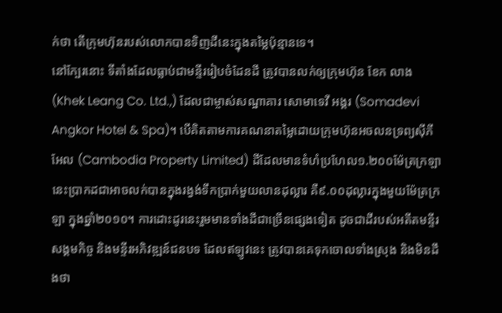ក់ថា តើក្រុមហ៊ុនរបស់លោកបានទិញដីនេះក្នុងតម្លៃប៉ុន្មានទេ។
នៅក្បែរនោះ ទីតាំងដែលធ្លាប់ជាមន្ទីររៀបចំដែនដី ត្រូវបានលក់ឲ្យក្រុមហ៊ុន ខែក លាង (Khek Leang Co. Ltd.,) ដែលជាម្ចាស់សណ្ឋាគារ សោមាទេវី អង្គរ (Somadevi Angkor Hotel & Spa)។ បើគិតតាមការគណនាតម្លៃដោយក្រុមហ៊ុនអចលនទ្រព្យស៊ីភីអែល (Cambodia Property Limited) ដីដែលមានទំហំប្រហែល១.២០០ម៉ែត្រក្រឡានេះប្រាកដជាអាចលក់បានក្នុងរង្វង់ទឹកប្រាក់មួយលានដុល្លារ គឺ៩.០០ដុល្លារក្នុងមួយម៉ែត្រក្រឡា ក្នុងឆ្នាំ២០១០។ ការដោះដូរនេះរួមមានទាំងដីជាច្រើនផ្សេងទៀត ដូចជាដីរបស់អតីតមន្ទីរសង្គមកិច្ច និងមន្ទីរអភិវឌ្ឍន៍ជនបទ ដែលឥឡូវនេះ ត្រូវបានគេទុកចោលទាំងស្រុង និងមិនដឹងថា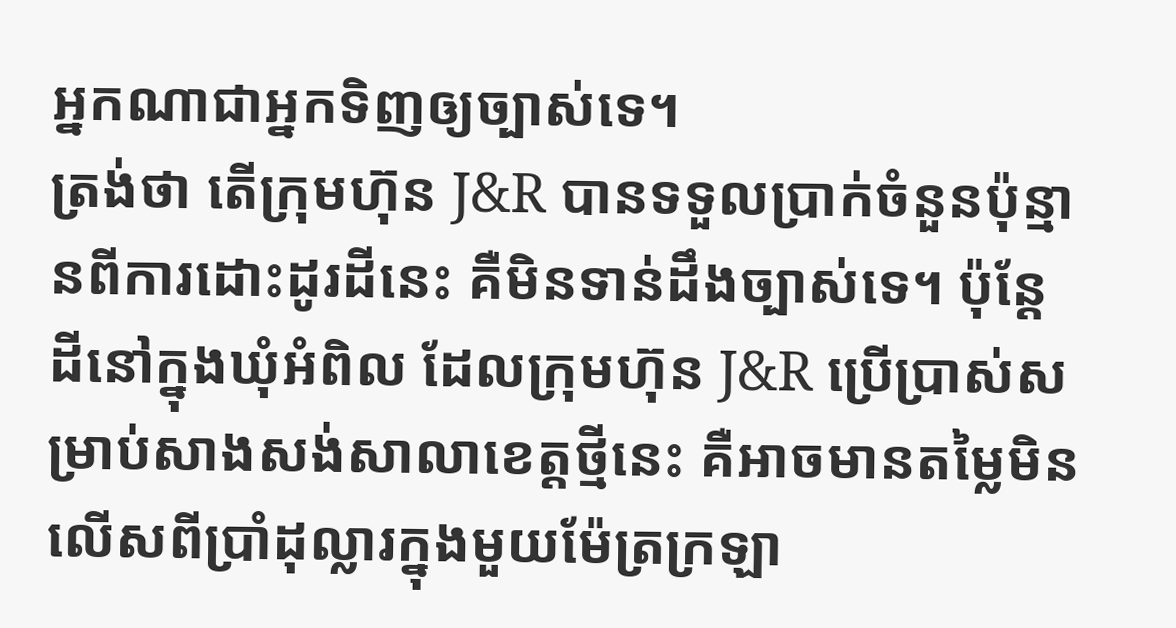អ្នកណាជាអ្នកទិញឲ្យច្បាស់ទេ។
ត្រង់ថា តើក្រុមហ៊ុន J&R បានទទួលប្រាក់ចំនួនប៉ុន្មានពីការដោះដូរដីនេះ គឺមិនទាន់ដឹងច្បាស់ទេ។ ប៉ុន្តែ ដីនៅក្នុងឃំុអំពិល ដែលក្រុមហ៊ុន J&R ប្រើប្រាស់សម្រាប់សាងសង់សាលាខេត្តថ្មីនេះ គឺអាចមានតម្លៃមិនលើសពីប្រាំដុល្លារក្នុងមួយម៉ែត្រក្រឡា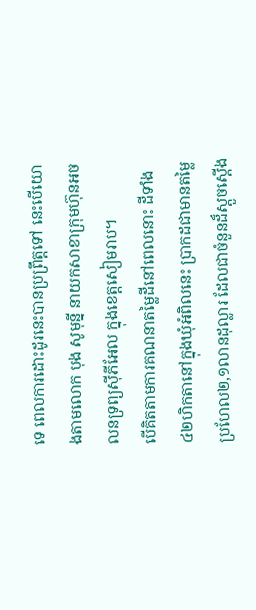ទេ ពេលការដោះដូរនេះបានប្រព្រឹត្តទៅ នេះបើយោងតាមលោក បុង សូមុន្នី នាយកសាខាក្រុមហ៊ុនអចលនទ្រព្យស៊ីភីអែល ក្នុងខេត្តសៀមរាប។
បើគិតតាមការគណនាតម្លៃដីនៅពេលនោះ ដីទាំង៤២ហិកតានៅក្នុងឃុំអំពិលនេះ ប្រាកដជាមានតម្លៃប្រហែល២,១លានដុល្លារ ដែលជាចំនួនដ៏ស្តួចស្តើង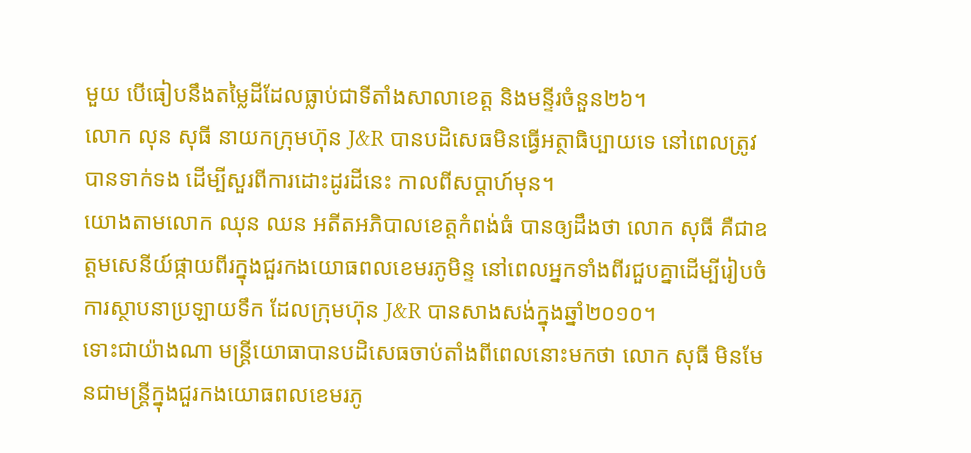មួយ បើធៀបនឹងតម្លៃដីដែលធ្លាប់ជាទីតាំងសាលាខេត្ត និងមន្ទីរចំនួន២៦។
លោក លុន សុធី នាយកក្រុមហ៊ុន J&R បានបដិសេធមិនធ្វើអត្ថាធិប្បាយទេ នៅពេលត្រូវបានទាក់ទង ដើម្បីសួរពីការដោះដូរដីនេះ កាលពីសប្តាហ៍មុន។
យោងតាមលោក ឈុន ឈន អតីតអភិបាលខេត្តកំពង់ធំ បានឲ្យដឹងថា លោក សុធី គឺជាឧត្តមសេនីយ៍ផ្កាយពីរក្នុងជួរកងយោធពលខេមរភូមិន្ទ នៅពេលអ្នកទាំងពីរជួបគ្នាដើម្បីរៀបចំការស្ថាបនាប្រឡាយទឹក ដែលក្រុមហ៊ុន J&R បានសាងសង់ក្នុងឆ្នាំ២០១០។
ទោះជាយ៉ាងណា មន្ត្រីយោធាបានបដិសេធចាប់តាំងពីពេលនោះមកថា លោក សុធី មិនមែនជាមន្ត្រីក្នុងជួរកងយោធពលខេមរភូ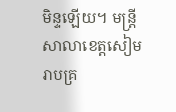មិន្ទឡើយ។ មន្ត្រីសាលាខេត្តសៀមរាបគ្រ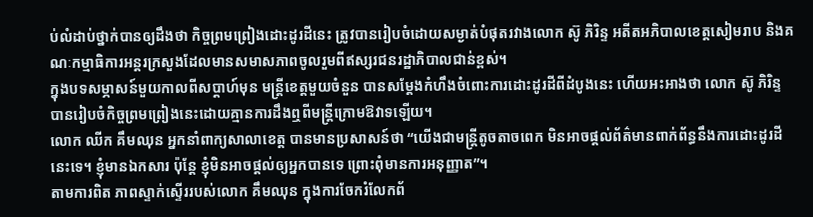ប់លំដាប់ថ្នាក់បានឲ្យដឹងថា កិច្ចព្រមព្រៀងដោះដូរដីនេះ ត្រូវបានរៀបចំដោយសម្ងាត់បំផុតរវាងលោក ស៊ូ ភិរិន្ទ អតីតអភិបាលខេត្តសៀមរាប និងគណៈកម្មាធិការអន្តរក្រសួងដែលមានសមាសភាពចូលរួមពីឥស្សរជនរដ្ឋាភិបាលជាន់ខ្ពស់។
ក្នុងបទសម្ភាសន៍មួយកាលពីសប្តាហ៍មុន មន្ត្រីខេត្តមួយចំនួន បានសម្តែងកំហឹងចំពោះការដោះដូរដីពីដំបូងនេះ ហើយអះអាងថា លោក ស៊ូ ភិរិន្ទ បានរៀបចំកិច្ចព្រមព្រៀងនេះដោយគ្មានការដឹងឮពីមន្ត្រីក្រោមឱវាទឡើយ។
លោក ឈីក គឹមឈុន អ្នកនាំពាក្យសាលាខេត្ត បានមានប្រសាសន៍ថា “យើងជាមន្ត្រីតូចតាចពេក មិនអាចផ្តល់ព័ត៌មានពាក់ព័ន្ធនឹងការដោះដូរដីនេះទេ។ ខ្ញុំមានឯកសារ ប៉ុន្តែ ខ្ញុំមិនអាចផ្តល់ឲ្យអ្នកបានទេ ព្រោះពុំមានការអនុញ្ញាត”។
តាមការពិត ភាពស្ទាក់ស្ទើររបស់លោក គឹមឈុន ក្នុងការចែករំលែកព័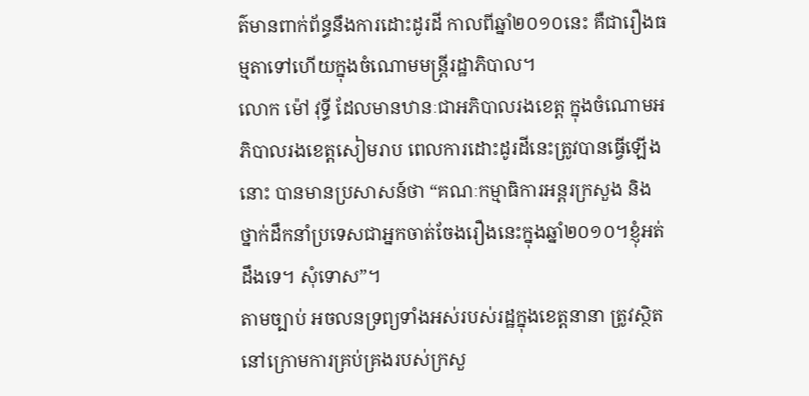ត៌មានពាក់ព័ន្ធនឹងការដោះដូរដី កាលពីឆ្នាំ២០១០នេះ គឺជារឿងធម្មតាទៅហើយក្នុងចំណោមមន្ត្រីរដ្ឋាភិបាល។
លោក ម៉ៅ វុទ្ធី ដែលមានឋានៈជាអភិបាលរងខេត្ត ក្នុងចំណោមអភិបាលរងខេត្តសៀមរាប ពេលការដោះដូរដីនេះត្រូវបានធ្វើឡើងនោះ បានមានប្រសាសន៍ថា “គណៈកម្មាធិការអន្តរក្រសួង និងថ្នាក់ដឹកនាំប្រទេសជាអ្នកចាត់ចែងរឿងនេះក្នុងឆ្នាំ២០១០។ខ្ញុំអត់ដឹងទេ។ សុំទោស”។
តាមច្បាប់ អចលនទ្រព្យទាំងអស់របស់រដ្ឋក្នុងខេត្តនានា ត្រូវស្ថិតនៅក្រោមការគ្រប់គ្រងរបស់ក្រសួ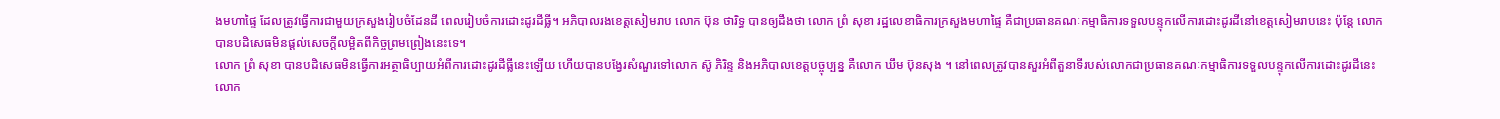ងមហាផ្ទៃ ដែលត្រូវធ្វើការជាមួយក្រសួងរៀបចំដែនដី ពេលរៀបចំការដោះដូរដីធ្លី។ អភិបាលរងខេត្តសៀមរាប លោក ប៊ុន ថារិទ្ធ បានឲ្យដឹងថា លោក ព្រំ សុខា រដ្ឋលេខាធិការក្រសួងមហាផ្ទៃ គឺជាប្រធានគណៈកម្មាធិការទទួលបន្ទុកលើការដោះដូរដីនៅខេត្តសៀមរាបនេះ ប៉ុន្តែ លោកបានបដិសេធមិនផ្តល់សេចក្តីលម្អិតពីកិច្ចព្រមព្រៀងនេះទេ។
លោក ព្រំ សុខា បានបដិសេធមិនធ្វើការអត្ថាធិប្បាយអំពីការដោះដូរដីធ្លីនេះឡើយ ហើយបានបង្វែរសំណួរទៅលោក ស៊ូ ភិរិន្ទ និងអភិបាលខេត្តបច្ចុប្បន្ន គឺលោក ឃឹម ប៊ុនសុង ។ នៅពេលត្រូវបានសួរអំពីតួនាទីរបស់លោកជាប្រធានគណៈកម្មាធិការទទួលបន្ទុកលើការដោះដូរដីនេះ លោក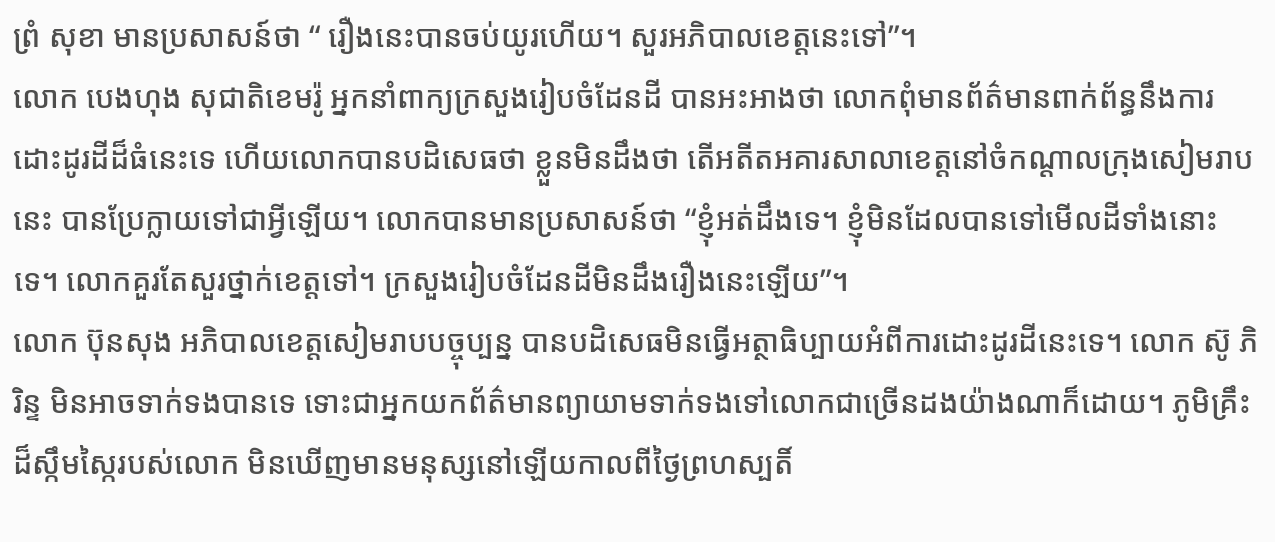ព្រំ សុខា មានប្រសាសន៍ថា “ រឿងនេះបានចប់យូរហើយ។ សួរអភិបាលខេត្តនេះទៅ”។
លោក បេងហុង សុជាតិខេមរ៉ូ អ្នកនាំពាក្យក្រសួងរៀបចំដែនដី បានអះអាងថា លោកពុំមានព័ត៌មានពាក់ព័ន្ធនឹងការដោះដូរដីដ៏ធំនេះទេ ហើយលោកបានបដិសេធថា ខ្លួនមិនដឹងថា តើអតីតអគារសាលាខេត្តនៅចំកណ្តាលក្រុងសៀមរាបនេះ បានប្រែក្លាយទៅជាអ្វីឡើយ។ លោកបានមានប្រសាសន៍ថា “ខ្ញុំអត់ដឹងទេ។ ខ្ញុំមិនដែលបានទៅមើលដីទាំងនោះទេ។ លោកគួរតែសួរថ្នាក់ខេត្តទៅ។ ក្រសួងរៀបចំដែនដីមិនដឹងរឿងនេះឡើយ”។
លោក ប៊ុនសុង អភិបាលខេត្តសៀមរាបបច្ចុប្បន្ន បានបដិសេធមិនធ្វើអត្ថាធិប្បាយអំពីការដោះដូរដីនេះទេ។ លោក ស៊ូ ភិរិន្ទ មិនអាចទាក់ទងបានទេ ទោះជាអ្នកយកព័ត៌មានព្យាយាមទាក់ទងទៅលោកជាច្រើនដងយ៉ាងណាក៏ដោយ។ ភូមិគ្រឹះដ៏ស្កឹមស្កៃរបស់លោក មិនឃើញមានមនុស្សនៅឡើយកាលពីថ្ងៃព្រហស្បតិ៍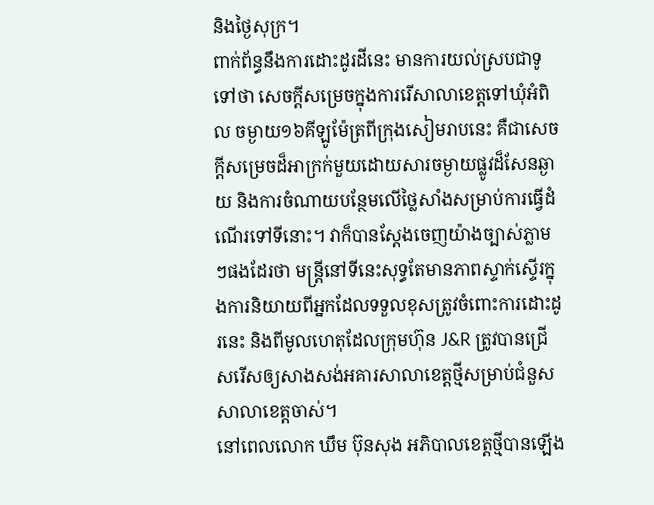និងថ្ងៃសុក្រ។
ពាក់ព័ន្ធនឹងការដោះដូរដីនេះ មានការយល់ស្របជាទូទៅថា សេចក្តីសម្រេចក្នុងការរើសាលាខេត្តទៅឃុំអំពិល ចម្ងាយ១៦គីឡូម៉ែត្រពីក្រុងសៀមរាបនេះ គឺជាសេចក្តីសម្រេចដ៏អាក្រក់មួយដោយសារចម្ងាយផ្លូវដ៏សែនឆ្ងាយ និងការចំណាយបន្ថែមលើថ្លៃសាំងសម្រាប់ការធ្វើដំណើរទៅទីនោះ។ វាក៏បានស្តែងចេញយ៉ាងច្បាស់ភ្លាមៗផងដែរថា មន្ត្រីនៅទីនេះសុទ្ធតែមានភាពស្ទាក់ស្ទើរក្នុងការនិយាយពីអ្នកដែលទទួលខុសត្រូវចំពោះការដោះដូរនេះ និងពីមូលហេតុដែលក្រុមហ៊ុន J&R ត្រូវបានជ្រើសរើសឲ្យសាងសង់អគារសាលាខេត្តថ្មីសម្រាប់ជំនួសសាលាខេត្តចាស់។
នៅពេលលោក ឃឹម ប៊ុនសុង អភិបាលខេត្តថ្មីបានឡើង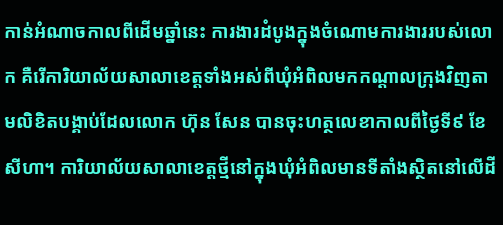កាន់អំណាចកាលពីដើមឆ្នាំនេះ ការងារដំបូងក្នុងចំណោមការងាររបស់លោក គឺរើការិយាល័យសាលាខេត្តទាំងអស់ពីឃុំអំពិលមកកណ្តាលក្រុងវិញតាមលិខិតបង្គាប់ដែលលោក ហ៊ុន សែន បានចុះហត្ថលេខាកាលពីថ្ងៃទី៩ ខែសីហា។ ការិយាល័យសាលាខេត្តថ្មីនៅក្នុងឃុំអំពិលមានទីតាំងស្ថិតនៅលើដី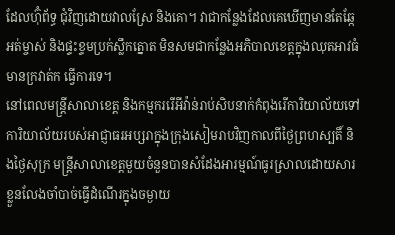ដែលហ៊ុំព័ទ្ធ ជុំវិញដោយវាលស្រែ និងគោ។ វាជាកន្លែងដែលគេឃើញមានតែឆ្កែអត់ម្ចាស់ និងផ្ទះខ្ទមប្រក់ស្លឹកត្នោត មិនសមជាកន្លែងអភិបាលខេត្តក្នុងឈុតអាវធំមានក្រវាត់ក ធ្វើការទេ។
នៅពេលមន្ត្រីសាលាខេត្ត និងកម្មកររើអីវ៉ាន់រាប់សិបនាក់កំពុងរើការិយាល័យទៅការិយាល័យរបស់អាជ្ញាធរអប្សរាក្នុងក្រុងសៀមរាបវិញកាលពីថ្ងៃព្រហស្បតិ៍ និងថ្ងៃសុក្រ មន្ត្រីសាលាខេត្តមួយចំនួនបានសំដែងអារម្មណ៍ធូរស្រាលដោយសារខ្លួនលែងចាំបាច់ធ្វើដំណើរក្នុងចម្ងាយ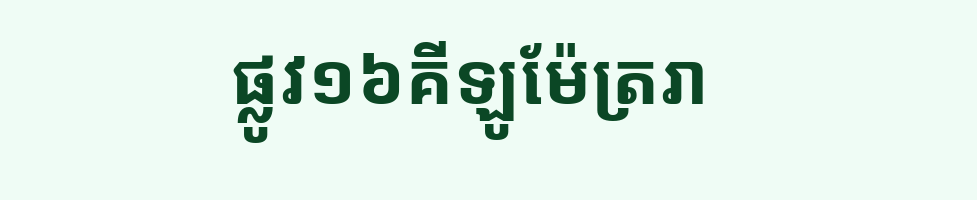ផ្លូវ១៦គីឡូម៉ែត្ររា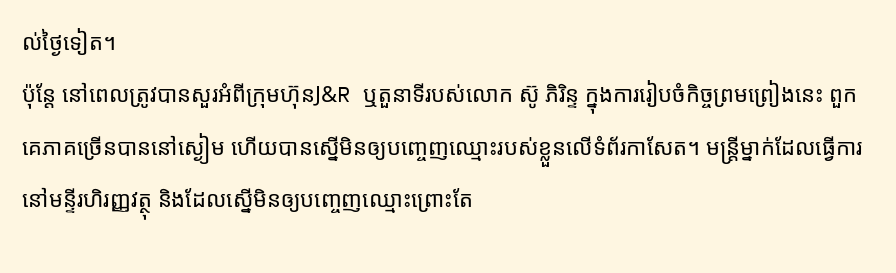ល់ថ្ងៃទៀត។
ប៉ុន្តែ នៅពេលត្រូវបានសួរអំពីក្រុមហ៊ុនJ&R ឬតួនាទីរបស់លោក ស៊ូ ភិរិន្ទ ក្នុងការរៀបចំកិច្ចព្រមព្រៀងនេះ ពួកគេភាគច្រើនបាននៅស្ងៀម ហើយបានស្នើមិនឲ្យបញ្ចេញឈ្មោះរបស់ខ្លួនលើទំព័រកាសែត។ មន្ត្រីម្នាក់ដែលធ្វើការនៅមន្ទីរហិរញ្ញវត្ថុ និងដែលស្នើមិនឲ្យបញ្ចេញឈ្មោះព្រោះតែ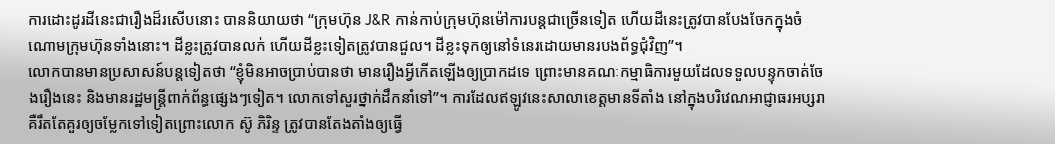ការដោះដូរដីនេះជារឿងដ៏រសើបនោះ បាននិយាយថា “ក្រុមហ៊ុន J&R កាន់កាប់ក្រុមហ៊ុនម៉ៅការបន្តជាច្រើនទៀត ហើយដីនេះត្រូវបានបែងចែកក្នុងចំណោមក្រុមហ៊ុនទាំងនោះ។ ដីខ្លះត្រូវបានលក់ ហើយដីខ្លះទៀតត្រូវបានជួល។ ដីខ្លះទុកឲ្យនៅទំនេរដោយមានរបងព័ទ្ធជុំវិញ”។
លោកបានមានប្រសាសន៍បន្តទៀតថា “ខ្ញុំមិនអាចប្រាប់បានថា មានរឿងអ្វីកើតឡើងឲ្យប្រាកដទេ ព្រោះមានគណៈកម្មាធិការមួយដែលទទួលបន្ទុកចាត់ចែងរឿងនេះ និងមានរដ្ឋមន្ត្រីពាក់ព័ន្ធផ្សេងៗទៀត។ លោកទៅសួរថ្នាក់ដឹកនាំទៅ”។ ការដែលឥឡូវនេះសាលាខេត្តមានទីតាំង នៅក្នុងបរិវេណអាជ្ញាធរអប្សរា គឺរឹតតែគួរឲ្យចម្លែកទៅទៀតព្រោះលោក ស៊ូ ភិរិន្ទ ត្រូវបានតែងតាំងឲ្យធ្វើ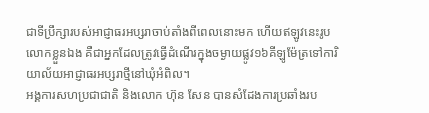ជាទីប្រឹក្សារបស់អាជ្ញាធរអប្សរាចាប់តាំងពីពេលនោះមក ហើយឥឡូវនេះរូបលោកខ្លួនឯង គឺជាអ្នកដែលត្រូវធ្វើដំណើរក្នុងចម្ងាយផ្លូវ១៦គីឡូម៉ែត្រទៅការិយាល័យអាជ្ញាធរអប្សរាថ្មីនៅឃុំអំពិល។
អង្គការសហប្រជាជាតិ និងលោក ហ៊ុន សែន បានសំដែងការប្រឆាំងរប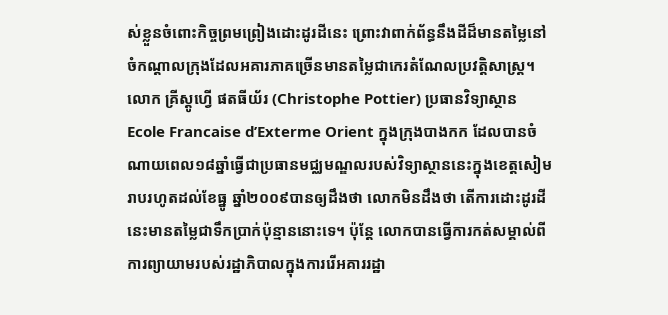ស់ខ្លួនចំពោះកិច្ចព្រមព្រៀងដោះដូរដីនេះ ព្រោះវាពាក់ព័ន្ធនឹងដីដ៏មានតម្លៃនៅចំកណ្តាលក្រុងដែលអគារភាគច្រើនមានតម្លៃជាកេរតំណែលប្រវត្តិសាស្ត្រ។
លោក គ្រីស្តូហ្វើ ផតធីយ័រ (Christophe Pottier) ប្រធានវិទ្យាស្ថាន Ecole Francaise d’Exterme Orient ក្នុងក្រុងបាងកក ដែលបានចំណាយពេល១៨ឆ្នាំធ្វើជាប្រធានមជ្ឈមណ្ឌលរបស់វិទ្យាស្ថាននេះក្នុងខេត្តសៀមរាបរហូតដល់ខែធ្នូ ឆ្នាំ២០០៩បានឲ្យដឹងថា លោកមិនដឹងថា តើការដោះដូរដីនេះមានតម្លៃជាទឹកប្រាក់ប៉ុន្មាននោះទេ។ ប៉ុន្តែ លោកបានធ្វើការកត់សម្គាល់ពីការព្យាយាមរបស់រដ្ឋាភិបាលក្នុងការរើអគាររដ្ឋា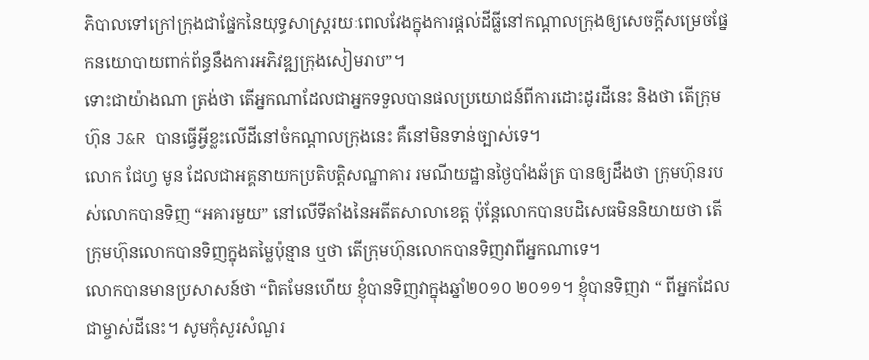ភិបាលទៅក្រៅក្រុងជាផ្នែកនៃយុទ្ធសាស្ត្ររយៈពេលវែងក្នុងការផ្តល់ដីធ្លីនៅកណ្តាលក្រុងឲ្យសេចក្តីសម្រេចផ្នែកនយោបាយពាក់ព័ន្ធនឹងការអភិវឌ្ឍក្រុងសៀមរាប”។
ទោះជាយ៉ាងណា ត្រង់ថា តើអ្នកណាដែលជាអ្នកទទួលបានផលប្រយោជន៍ពីការដោះដូរដីនេះ និងថា តើក្រុមហ៊ុន J&R បានធ្វើអ្វីខ្លះលើដីនៅចំកណ្តាលក្រុងនេះ គឺនៅមិនទាន់ច្បាស់ទេ។
លោក ជែហ្វ មូន ដែលជាអគ្គនាយកប្រតិបត្តិសណ្ឋាគារ រមណីយដ្ឋានថ្ងៃបាំងឆ័ត្រ បានឲ្យដឹងថា ក្រុមហ៊ុនរបស់លោកបានទិញ “អគារមួយ” នៅលើទីតាំងនៃអតីតសាលាខេត្ត ប៉ុន្តែលោកបានបដិសេធមិននិយាយថា តើក្រុមហ៊ុនលោកបានទិញក្នុងតម្លៃប៉ុន្មាន ឬថា តើក្រុមហ៊ុនលោកបានទិញវាពីអ្នកណាទេ។
លោកបានមានប្រសាសន៍ថា “ពិតមែនហើយ ខ្ញុំបានទិញវាក្នុងឆ្នាំ២០១០ ២០១១។ ខ្ញុំបានទិញវា “ ពីអ្នកដែលជាម្ចាស់ដីនេះ។ សូមកុំសួរសំណួរ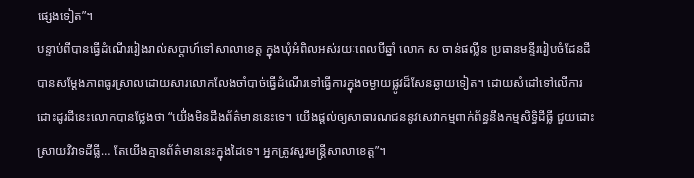ផ្សេងទៀត”។
បន្ទាប់ពីបានធ្វើដំណើររៀងរាល់សប្តាហ៍ទៅសាលាខេត្ត ក្នុងឃុំអំពិលអស់រយៈពេលបីឆ្នាំ លោក ស ចាន់ផល្លីន ប្រធានមន្ទីររៀបចំដែនដី បានសម្តែងភាពធូរស្រាលដោយសារលោកលែងចាំបាច់ធ្វើដំណើរទៅធ្វើការក្នុងចម្ងាយផ្លូវដ៏សែនឆ្ងាយទៀត។ ដោយសំដៅទៅលើការដោះដូរដីនេះលោកបានថ្លែងថា “យើ់ងមិនដឹងព័ត៌មាននេះទេ។ យើងផ្តល់ឲ្យសាធារណជននូវសេវាកម្មពាក់ព័ន្ធនឹងកម្មសិទ្ធិដីធ្លី ជួយដោះស្រាយវិវាទដីធ្លី… តែយើងគ្មានព័ត៌មាននេះក្នុងដៃទេ។ អ្នកត្រូវសួរមន្ត្រីសាលាខេត្ត”។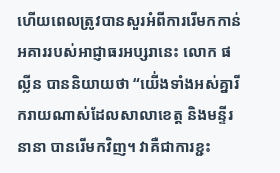ហើយពេលត្រូវបានសួរអំពីការរើមកកាន់អគាររបស់អាជ្ញាធរអប្សរានេះ លោក ផល្លីន បាននិយាយថា “យើ់ងទាំងអស់គ្នារីករាយណាស់ដែលសាលាខេត្ត និងមន្ទីរនានា បានរើមកវិញ។ វាគឺជាការខ្ជះ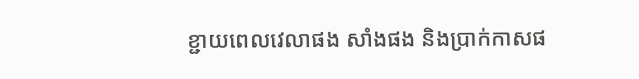ខ្ជាយពេលវេលាផង សាំងផង និងប្រាក់កាសផ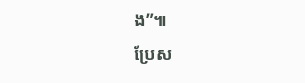ង”៕
ប្រែស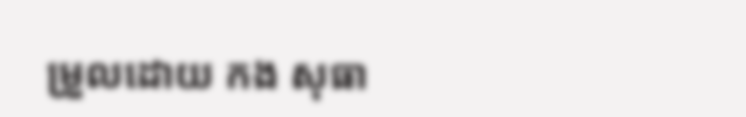ម្រួលដោយ កង សុធា